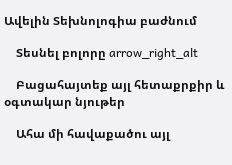Ավելին Տեխնոլոգիա բաժնում

    Տեսնել բոլորը arrow_right_alt

    Բացահայտեք այլ հետաքրքիր և օգտակար նյութեր

    Ահա մի հավաքածու այլ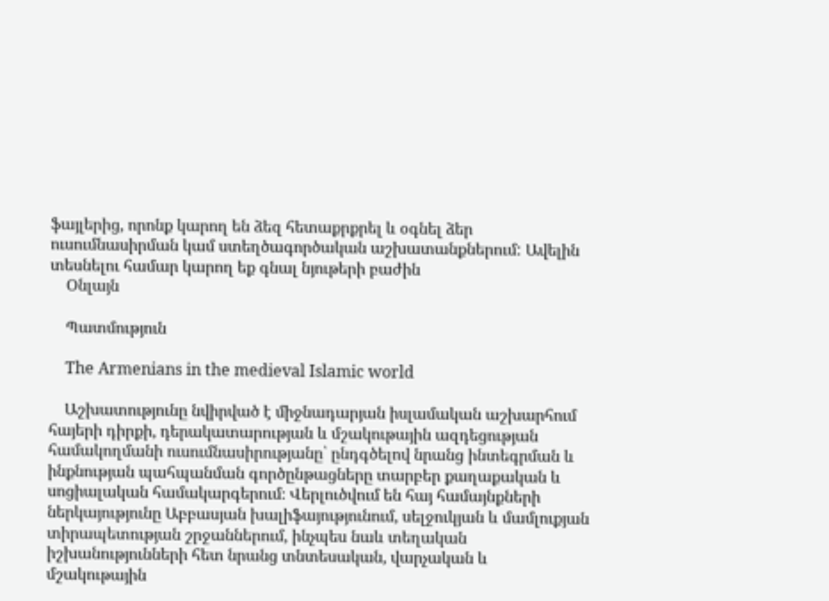ֆայլերից, որոնք կարող են ձեզ հետաքրքրել և օգնել ձեր ուսումնասիրման կամ ստեղծագործական աշխատանքներում: Ավելին տեսնելու համար կարող եք գնալ նյութերի բաժին
    Օնլայն

    Պատմություն

    The Armenians in the medieval Islamic world

    Աշխատությունը նվիրված է միջնադարյան իսլամական աշխարհում հայերի դիրքի, դերակատարության և մշակութային ազդեցության համակողմանի ուսումնասիրությանը՝ ընդգծելով նրանց ինտեգրման և ինքնության պահպանման գործընթացները տարբեր քաղաքական և սոցիալական համակարգերում։ Վերլուծվում են հայ համայնքների ներկայությունը Աբբասյան խալիֆայությունում, սելջուկյան և մամլուքյան տիրապետության շրջաններում, ինչպես նաև տեղական իշխանությունների հետ նրանց տնտեսական, վարչական և մշակութային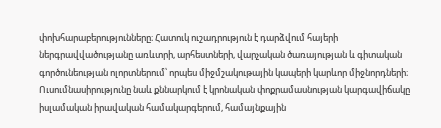փոխհարաբերությունները։ Հատուկ ուշադրություն է դարձվում հայերի ներգրավվածությանը առևտրի, արհեստների, վարչական ծառայության և գիտական գործունեության ոլորտներում՝ որպես միջմշակութային կապերի կարևոր միջնորդների։ Ուսումնասիրությունը նաև քննարկում է կրոնական փոքրամասնության կարգավիճակը իսլամական իրավական համակարգերում, համայնքային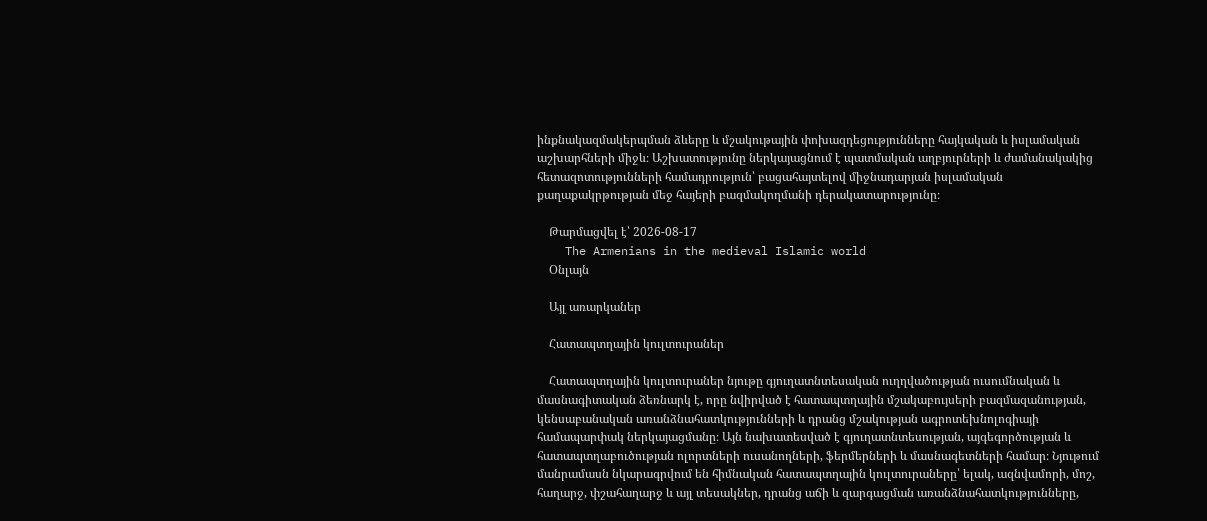ինքնակազմակերպման ձևերը և մշակութային փոխազդեցությունները հայկական և իսլամական աշխարհների միջև։ Աշխատությունը ներկայացնում է պատմական աղբյուրների և ժամանակակից հետազոտությունների համադրություն՝ բացահայտելով միջնադարյան իսլամական քաղաքակրթության մեջ հայերի բազմակողմանի դերակատարությունը։

    Թարմացվել է՝ 2026-08-17
    The Armenians in the medieval Islamic world
    Օնլայն

    Այլ առարկաներ

    Հատապտղային կուլտուրաներ

    Հատապտղային կուլտուրաներ նյութը գյուղատնտեսական ուղղվածության ուսումնական և մասնագիտական ձեռնարկ է, որը նվիրված է հատապտղային մշակաբույսերի բազմազանության, կենսաբանական առանձնահատկությունների և դրանց մշակության ագրոտեխնոլոգիայի համապարփակ ներկայացմանը։ Այն նախատեսված է գյուղատնտեսության, այգեգործության և հատապտղաբուծության ոլորտների ուսանողների, ֆերմերների և մասնագետների համար։ Նյութում մանրամասն նկարագրվում են հիմնական հատապտղային կուլտուրաները՝ ելակ, ազնվամորի, մոշ, հաղարջ, փշահաղարջ և այլ տեսակներ, դրանց աճի և զարգացման առանձնահատկությունները,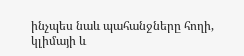ինչպես նաև պահանջները հողի, կլիմայի և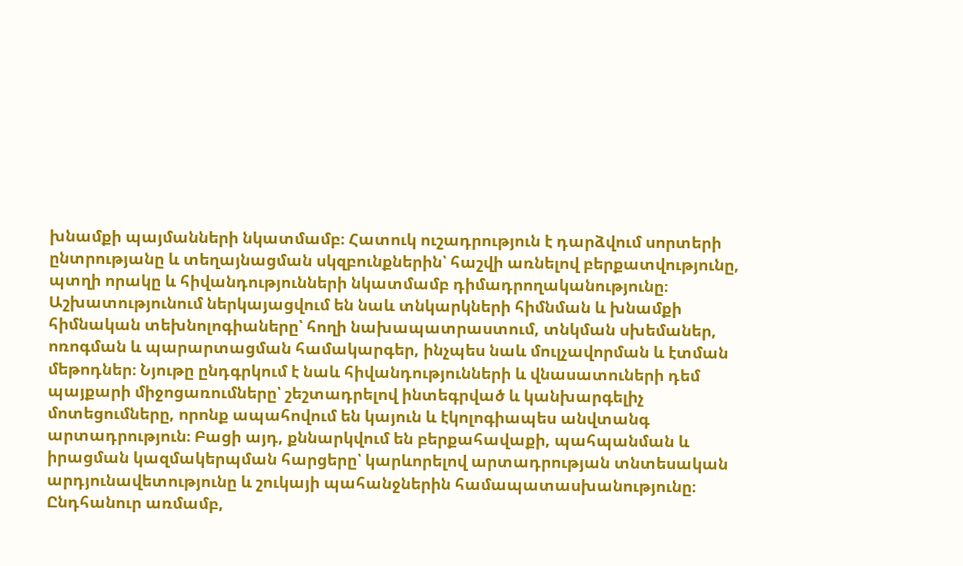խնամքի պայմանների նկատմամբ։ Հատուկ ուշադրություն է դարձվում սորտերի ընտրությանը և տեղայնացման սկզբունքներին՝ հաշվի առնելով բերքատվությունը, պտղի որակը և հիվանդությունների նկատմամբ դիմադրողականությունը։ Աշխատությունում ներկայացվում են նաև տնկարկների հիմնման և խնամքի հիմնական տեխնոլոգիաները՝ հողի նախապատրաստում, տնկման սխեմաներ, ոռոգման և պարարտացման համակարգեր, ինչպես նաև մուլչավորման և էտման մեթոդներ։ Նյութը ընդգրկում է նաև հիվանդությունների և վնասատուների դեմ պայքարի միջոցառումները՝ շեշտադրելով ինտեգրված և կանխարգելիչ մոտեցումները, որոնք ապահովում են կայուն և էկոլոգիապես անվտանգ արտադրություն։ Բացի այդ, քննարկվում են բերքահավաքի, պահպանման և իրացման կազմակերպման հարցերը՝ կարևորելով արտադրության տնտեսական արդյունավետությունը և շուկայի պահանջներին համապատասխանությունը։ Ընդհանուր առմամբ,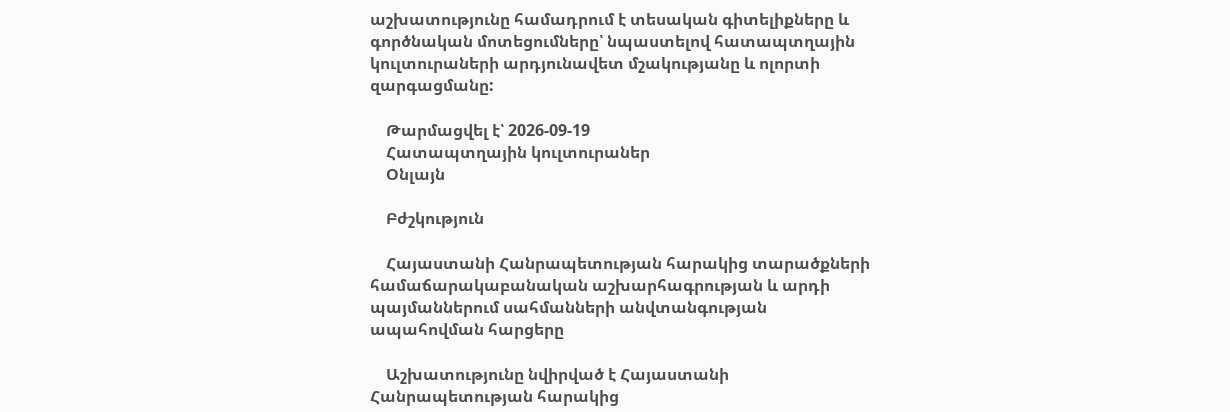աշխատությունը համադրում է տեսական գիտելիքները և գործնական մոտեցումները՝ նպաստելով հատապտղային կուլտուրաների արդյունավետ մշակությանը և ոլորտի զարգացմանը:

    Թարմացվել է՝ 2026-09-19
    Հատապտղային կուլտուրաներ
    Օնլայն

    Բժշկություն

    Հայաստանի Հանրապետության հարակից տարածքների համաճարակաբանական աշխարհագրության և արդի պայմաններում սահմանների անվտանգության ապահովման հարցերը

    Աշխատությունը նվիրված է Հայաստանի Հանրապետության հարակից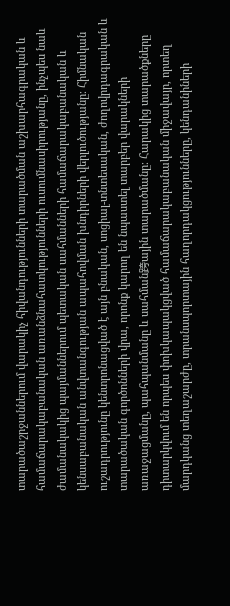տարածաշրջաններում վարակիչ հիվանդությունների տարածման աշխարհագրական և համաճարակաբանական առանձնահատկությունների ուսումնասիրությանը, ինչպես նաև ժամանակակից պայմաններում պետական սահմանների համաճարակաբանական և կենսաբանական անվտանգության ապահովման խնդիրների վերլուծությանը։ Հիմնական ուշադրությունը կենտրոնացված է այն բնական, սոցիալ-տնտեսական, ժողովրդագրական և տարածական գործոնների վրա, որոնք կարող են նպաստել տարբեր վարակների առաջացմանը, պահպանմանը և սահման跨ային տարածմանը։ Հարակից տարածքները դիտարկվում են որպես փոխկապակցված համաճարակաբանական միջավայր, որտեղ մարդկանց տեղաշարժը, տրանսպորտային հաղորդակցությունները, կենդանիների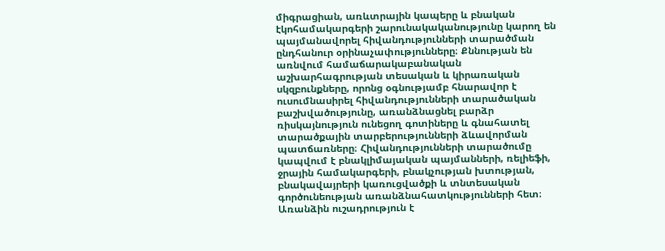միգրացիան, առևտրային կապերը և բնական էկոհամակարգերի շարունակականությունը կարող են պայմանավորել հիվանդությունների տարածման ընդհանուր օրինաչափությունները։ Քննության են առնվում համաճարակաբանական աշխարհագրության տեսական և կիրառական սկզբունքները, որոնց օգնությամբ հնարավոր է ուսումնասիրել հիվանդությունների տարածական բաշխվածությունը, առանձնացնել բարձր ռիսկայնություն ունեցող գոտիները և գնահատել տարածքային տարբերությունների ձևավորման պատճառները։ Հիվանդությունների տարածումը կապվում է բնակլիմայական պայմանների, ռելիեֆի, ջրային համակարգերի, բնակչության խտության, բնակավայրերի կառուցվածքի և տնտեսական գործունեության առանձնահատկությունների հետ։ Առանձին ուշադրություն է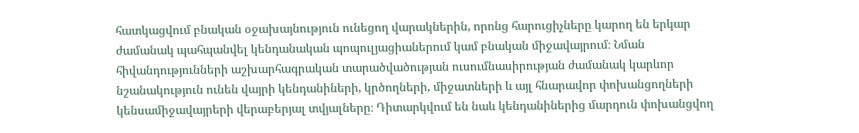հատկացվում բնական օջախայնություն ունեցող վարակներին, որոնց հարուցիչները կարող են երկար ժամանակ պահպանվել կենդանական պոպուլյացիաներում կամ բնական միջավայրում։ Նման հիվանդությունների աշխարհագրական տարածվածության ուսումնասիրության ժամանակ կարևոր նշանակություն ունեն վայրի կենդանիների, կրծողների, միջատների և այլ հնարավոր փոխանցողների կենսամիջավայրերի վերաբերյալ տվյալները։ Դիտարկվում են նաև կենդանիներից մարդուն փոխանցվող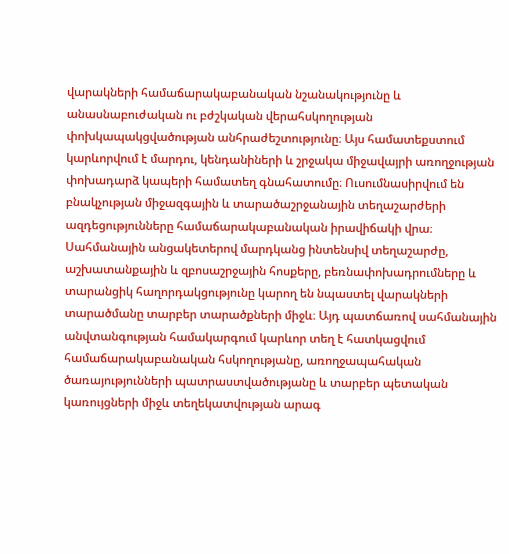վարակների համաճարակաբանական նշանակությունը և անասնաբուժական ու բժշկական վերահսկողության փոխկապակցվածության անհրաժեշտությունը։ Այս համատեքստում կարևորվում է մարդու, կենդանիների և շրջակա միջավայրի առողջության փոխադարձ կապերի համատեղ գնահատումը։ Ուսումնասիրվում են բնակչության միջազգային և տարածաշրջանային տեղաշարժերի ազդեցությունները համաճարակաբանական իրավիճակի վրա։ Սահմանային անցակետերով մարդկանց ինտենսիվ տեղաշարժը, աշխատանքային և զբոսաշրջային հոսքերը, բեռնափոխադրումները և տարանցիկ հաղորդակցությունը կարող են նպաստել վարակների տարածմանը տարբեր տարածքների միջև։ Այդ պատճառով սահմանային անվտանգության համակարգում կարևոր տեղ է հատկացվում համաճարակաբանական հսկողությանը, առողջապահական ծառայությունների պատրաստվածությանը և տարբեր պետական կառույցների միջև տեղեկատվության արագ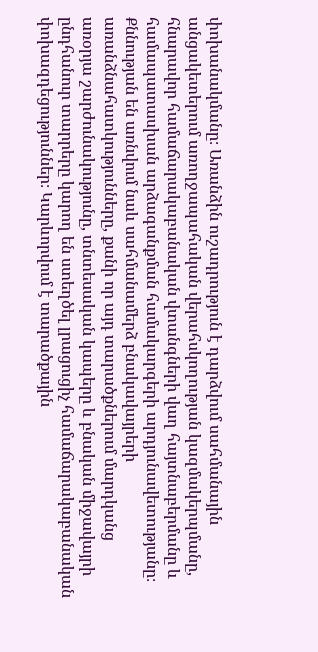փոխանակմանը։ Առանձին ուշադրություն է դարձվում սահմանային անցակետերում առողջապահական վերահսկողության կազմակերպմանը, հնարավոր համաճարակաբանական վտանգների վաղ հայտնաբերմանը և համապատասխան արձագանքման համակարգերի արդյունավետությանը։ Քննության են առնվում նաև սահմանամերձ բնակավայրերի առանձնահատկությունները, քանի որ այդ տարածքներում մարդկանց առօրյա շարժունակությունը, տնտեսական կապերը և բնական միջավայրի ընդհանուր տարրերը կարող են ստեղծել լրացուցիչ համաճարակաբանական փոխազդեցություններ։ Կարևորվում է տարածքային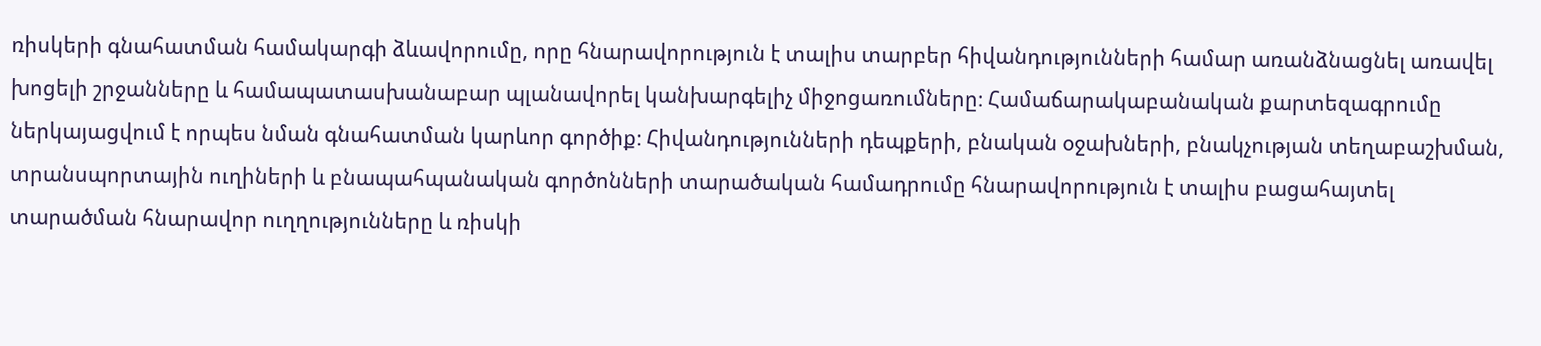ռիսկերի գնահատման համակարգի ձևավորումը, որը հնարավորություն է տալիս տարբեր հիվանդությունների համար առանձնացնել առավել խոցելի շրջանները և համապատասխանաբար պլանավորել կանխարգելիչ միջոցառումները։ Համաճարակաբանական քարտեզագրումը ներկայացվում է որպես նման գնահատման կարևոր գործիք։ Հիվանդությունների դեպքերի, բնական օջախների, բնակչության տեղաբաշխման, տրանսպորտային ուղիների և բնապահպանական գործոնների տարածական համադրումը հնարավորություն է տալիս բացահայտել տարածման հնարավոր ուղղությունները և ռիսկի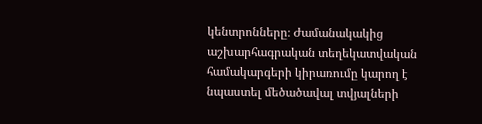կենտրոնները։ Ժամանակակից աշխարհագրական տեղեկատվական համակարգերի կիրառումը կարող է նպաստել մեծածավալ տվյալների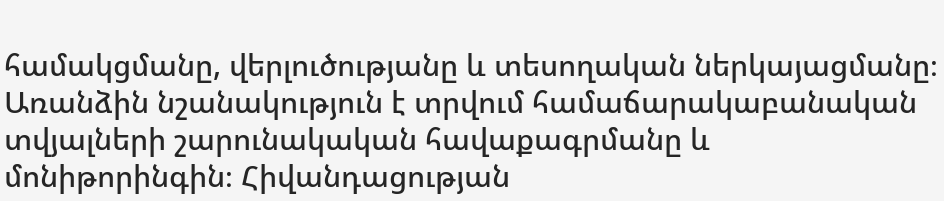համակցմանը, վերլուծությանը և տեսողական ներկայացմանը։ Առանձին նշանակություն է տրվում համաճարակաբանական տվյալների շարունակական հավաքագրմանը և մոնիթորինգին։ Հիվանդացության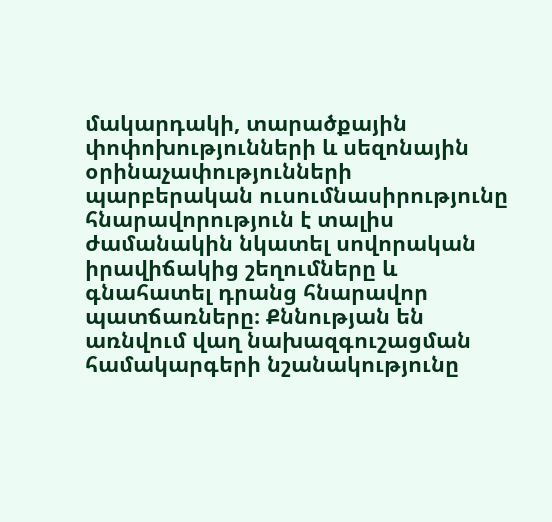մակարդակի, տարածքային փոփոխությունների և սեզոնային օրինաչափությունների պարբերական ուսումնասիրությունը հնարավորություն է տալիս ժամանակին նկատել սովորական իրավիճակից շեղումները և գնահատել դրանց հնարավոր պատճառները։ Քննության են առնվում վաղ նախազգուշացման համակարգերի նշանակությունը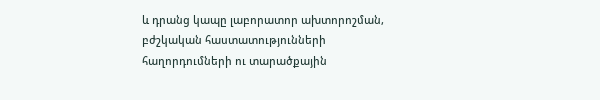և դրանց կապը լաբորատոր ախտորոշման, բժշկական հաստատությունների հաղորդումների ու տարածքային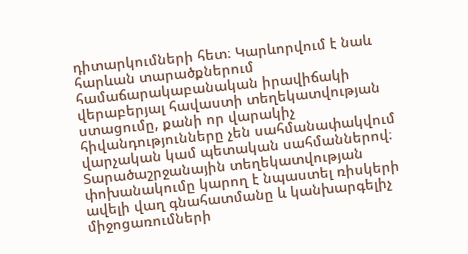դիտարկումների հետ։ Կարևորվում է նաև հարևան տարածքներում համաճարակաբանական իրավիճակի վերաբերյալ հավաստի տեղեկատվության ստացումը, քանի որ վարակիչ հիվանդությունները չեն սահմանափակվում վարչական կամ պետական սահմաններով։ Տարածաշրջանային տեղեկատվության փոխանակումը կարող է նպաստել ռիսկերի ավելի վաղ գնահատմանը և կանխարգելիչ միջոցառումների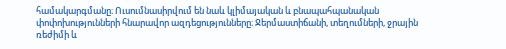համակարգմանը։ Ուսումնասիրվում են նաև կլիմայական և բնապահպանական փոփոխությունների հնարավոր ազդեցությունները։ Ջերմաստիճանի, տեղումների, ջրային ռեժիմի և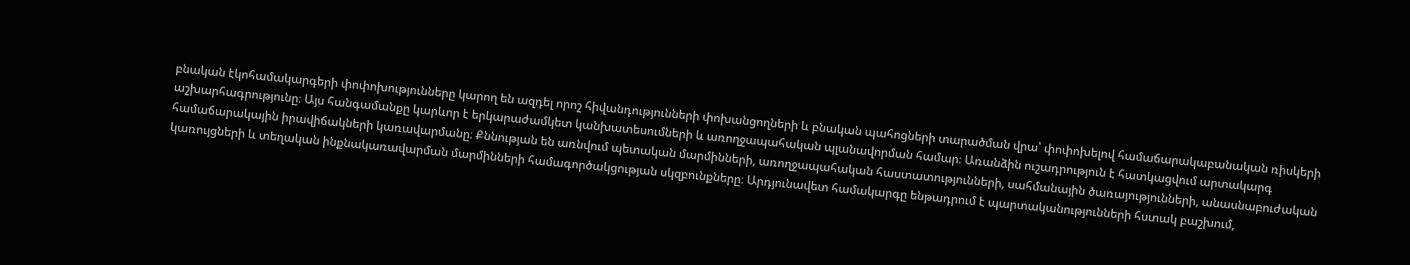բնական էկոհամակարգերի փոփոխությունները կարող են ազդել որոշ հիվանդությունների փոխանցողների և բնական պահոցների տարածման վրա՝ փոփոխելով համաճարակաբանական ռիսկերի աշխարհագրությունը։ Այս հանգամանքը կարևոր է երկարաժամկետ կանխատեսումների և առողջապահական պլանավորման համար։ Առանձին ուշադրություն է հատկացվում արտակարգ համաճարակային իրավիճակների կառավարմանը։ Քննության են առնվում պետական մարմինների, առողջապահական հաստատությունների, սահմանային ծառայությունների, անասնաբուժական կառույցների և տեղական ինքնակառավարման մարմինների համագործակցության սկզբունքները։ Արդյունավետ համակարգը ենթադրում է պարտականությունների հստակ բաշխում,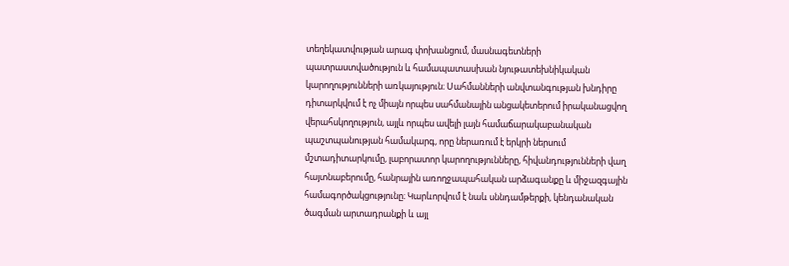տեղեկատվության արագ փոխանցում, մասնագետների պատրաստվածություն և համապատասխան նյութատեխնիկական կարողությունների առկայություն։ Սահմանների անվտանգության խնդիրը դիտարկվում է ոչ միայն որպես սահմանային անցակետերում իրականացվող վերահսկողություն, այլև որպես ավելի լայն համաճարակաբանական պաշտպանության համակարգ, որը ներառում է երկրի ներսում մշտադիտարկումը, լաբորատոր կարողությունները, հիվանդությունների վաղ հայտնաբերումը, հանրային առողջապահական արձագանքը և միջազգային համագործակցությունը։ Կարևորվում է նաև սննդամթերքի, կենդանական ծագման արտադրանքի և այլ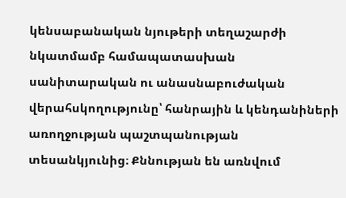կենսաբանական նյութերի տեղաշարժի նկատմամբ համապատասխան սանիտարական ու անասնաբուժական վերահսկողությունը՝ հանրային և կենդանիների առողջության պաշտպանության տեսանկյունից։ Քննության են առնվում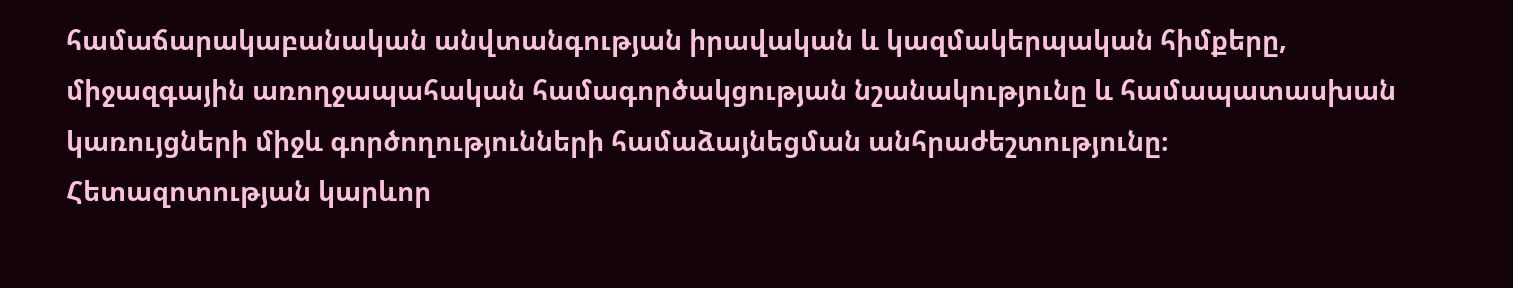համաճարակաբանական անվտանգության իրավական և կազմակերպական հիմքերը, միջազգային առողջապահական համագործակցության նշանակությունը և համապատասխան կառույցների միջև գործողությունների համաձայնեցման անհրաժեշտությունը։ Հետազոտության կարևոր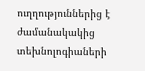ուղղություններից է ժամանակակից տեխնոլոգիաների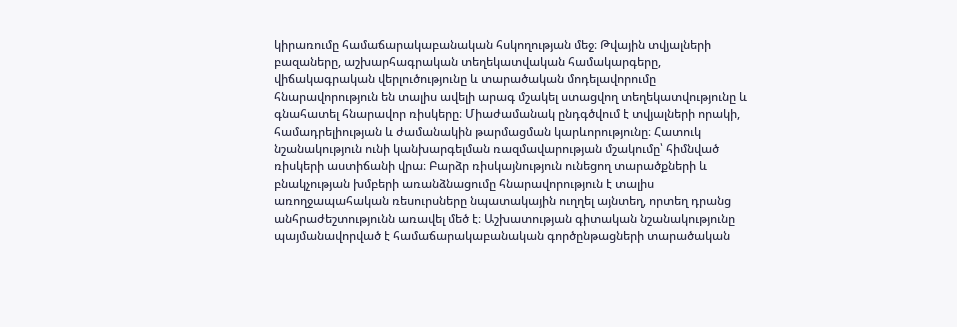կիրառումը համաճարակաբանական հսկողության մեջ։ Թվային տվյալների բազաները, աշխարհագրական տեղեկատվական համակարգերը, վիճակագրական վերլուծությունը և տարածական մոդելավորումը հնարավորություն են տալիս ավելի արագ մշակել ստացվող տեղեկատվությունը և գնահատել հնարավոր ռիսկերը։ Միաժամանակ ընդգծվում է տվյալների որակի, համադրելիության և ժամանակին թարմացման կարևորությունը։ Հատուկ նշանակություն ունի կանխարգելման ռազմավարության մշակումը՝ հիմնված ռիսկերի աստիճանի վրա։ Բարձր ռիսկայնություն ունեցող տարածքների և բնակչության խմբերի առանձնացումը հնարավորություն է տալիս առողջապահական ռեսուրսները նպատակային ուղղել այնտեղ, որտեղ դրանց անհրաժեշտությունն առավել մեծ է։ Աշխատության գիտական նշանակությունը պայմանավորված է համաճարակաբանական գործընթացների տարածական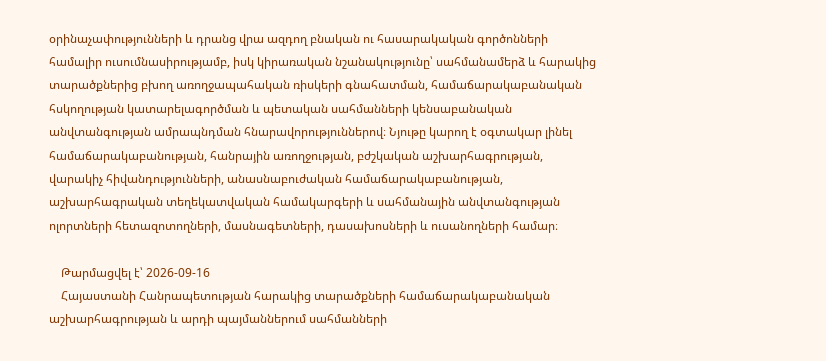օրինաչափությունների և դրանց վրա ազդող բնական ու հասարակական գործոնների համալիր ուսումնասիրությամբ, իսկ կիրառական նշանակությունը՝ սահմանամերձ և հարակից տարածքներից բխող առողջապահական ռիսկերի գնահատման, համաճարակաբանական հսկողության կատարելագործման և պետական սահմանների կենսաբանական անվտանգության ամրապնդման հնարավորություններով։ Նյութը կարող է օգտակար լինել համաճարակաբանության, հանրային առողջության, բժշկական աշխարհագրության, վարակիչ հիվանդությունների, անասնաբուժական համաճարակաբանության, աշխարհագրական տեղեկատվական համակարգերի և սահմանային անվտանգության ոլորտների հետազոտողների, մասնագետների, դասախոսների և ուսանողների համար։

    Թարմացվել է՝ 2026-09-16
    Հայաստանի Հանրապետության հարակից տարածքների համաճարակաբանական աշխարհագրության և արդի պայմաններում սահմանների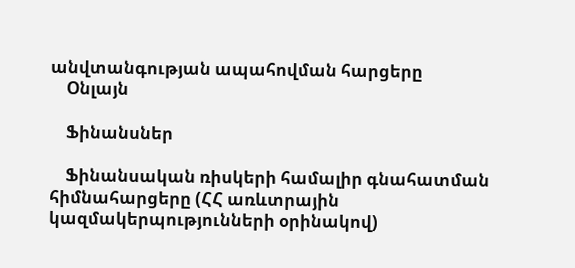անվտանգության ապահովման հարցերը
    Օնլայն

    Ֆինանսներ

    Ֆինանսական ռիսկերի համալիր գնահատման հիմնահարցերը (ՀՀ առևտրային կազմակերպությունների օրինակով)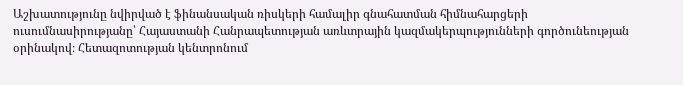Աշխատությունը նվիրված է ֆինանսական ռիսկերի համալիր գնահատման հիմնահարցերի ուսումնասիրությանը՝ Հայաստանի Հանրապետության առևտրային կազմակերպությունների գործունեության օրինակով։ Հետազոտության կենտրոնում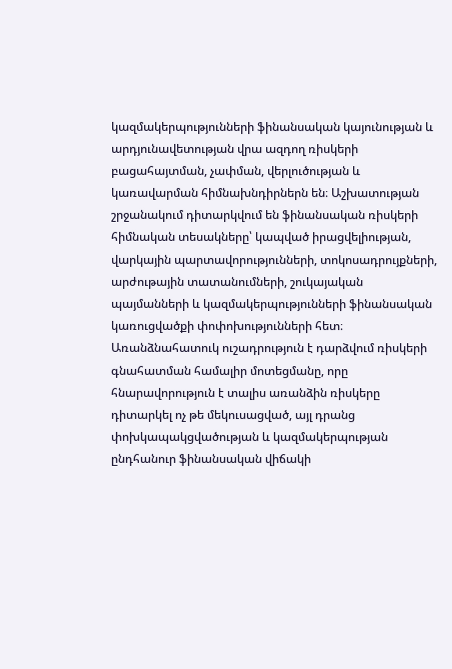կազմակերպությունների ֆինանսական կայունության և արդյունավետության վրա ազդող ռիսկերի բացահայտման, չափման, վերլուծության և կառավարման հիմնախնդիրներն են։ Աշխատության շրջանակում դիտարկվում են ֆինանսական ռիսկերի հիմնական տեսակները՝ կապված իրացվելիության, վարկային պարտավորությունների, տոկոսադրույքների, արժութային տատանումների, շուկայական պայմանների և կազմակերպությունների ֆինանսական կառուցվածքի փոփոխությունների հետ։ Առանձնահատուկ ուշադրություն է դարձվում ռիսկերի գնահատման համալիր մոտեցմանը, որը հնարավորություն է տալիս առանձին ռիսկերը դիտարկել ոչ թե մեկուսացված, այլ դրանց փոխկապակցվածության և կազմակերպության ընդհանուր ֆինանսական վիճակի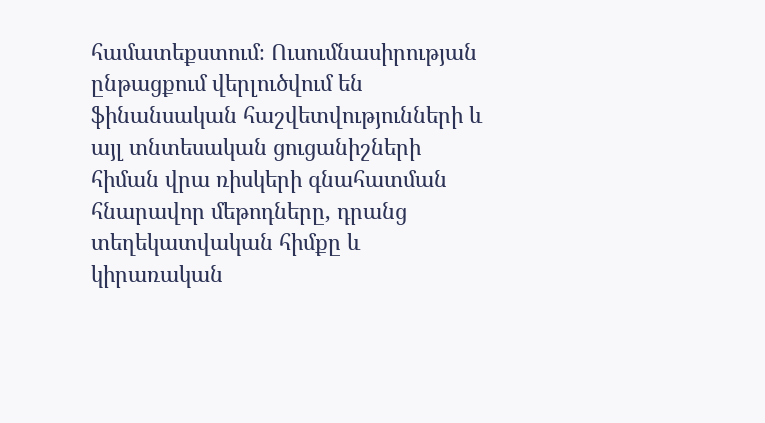համատեքստում։ Ուսումնասիրության ընթացքում վերլուծվում են ֆինանսական հաշվետվությունների և այլ տնտեսական ցուցանիշների հիման վրա ռիսկերի գնահատման հնարավոր մեթոդները, դրանց տեղեկատվական հիմքը և կիրառական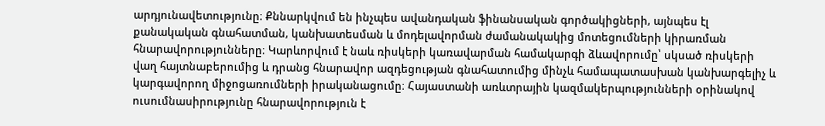արդյունավետությունը։ Քննարկվում են ինչպես ավանդական ֆինանսական գործակիցների, այնպես էլ քանակական գնահատման, կանխատեսման և մոդելավորման ժամանակակից մոտեցումների կիրառման հնարավորությունները։ Կարևորվում է նաև ռիսկերի կառավարման համակարգի ձևավորումը՝ սկսած ռիսկերի վաղ հայտնաբերումից և դրանց հնարավոր ազդեցության գնահատումից մինչև համապատասխան կանխարգելիչ և կարգավորող միջոցառումների իրականացումը։ Հայաստանի առևտրային կազմակերպությունների օրինակով ուսումնասիրությունը հնարավորություն է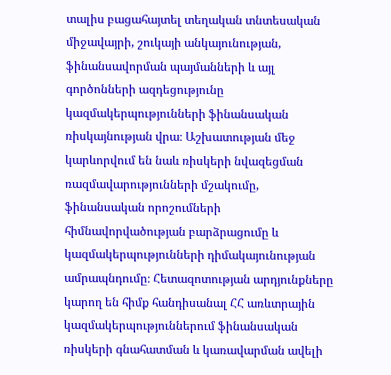տալիս բացահայտել տեղական տնտեսական միջավայրի, շուկայի անկայունության, ֆինանսավորման պայմանների և այլ գործոնների ազդեցությունը կազմակերպությունների ֆինանսական ռիսկայնության վրա։ Աշխատության մեջ կարևորվում են նաև ռիսկերի նվազեցման ռազմավարությունների մշակումը, ֆինանսական որոշումների հիմնավորվածության բարձրացումը և կազմակերպությունների դիմակայունության ամրապնդումը։ Հետազոտության արդյունքները կարող են հիմք հանդիսանալ ՀՀ առևտրային կազմակերպություններում ֆինանսական ռիսկերի գնահատման և կառավարման ավելի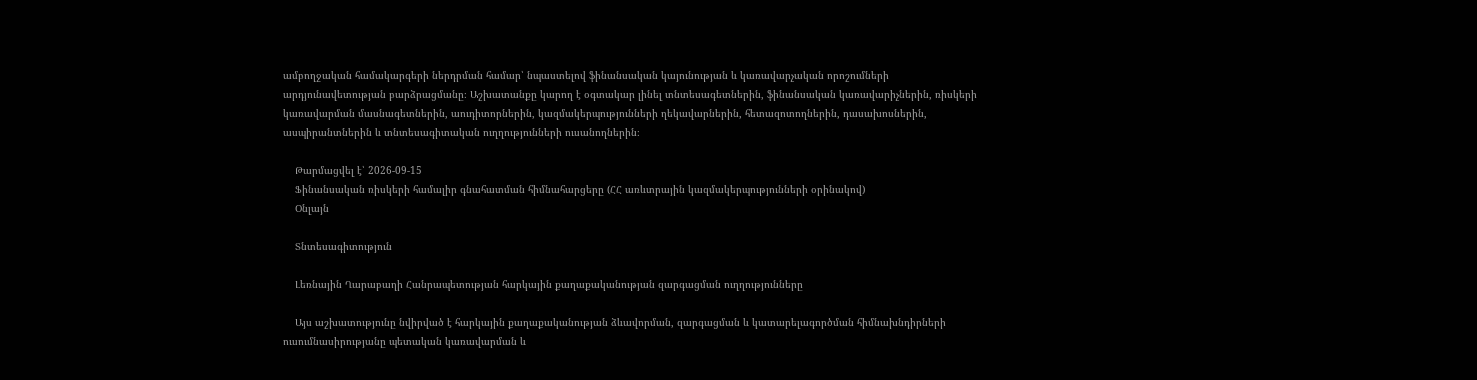ամբողջական համակարգերի ներդրման համար՝ նպաստելով ֆինանսական կայունության և կառավարչական որոշումների արդյունավետության բարձրացմանը։ Աշխատանքը կարող է օգտակար լինել տնտեսագետներին, ֆինանսական կառավարիչներին, ռիսկերի կառավարման մասնագետներին, աուդիտորներին, կազմակերպությունների ղեկավարներին, հետազոտողներին, դասախոսներին, ասպիրանտներին և տնտեսագիտական ուղղությունների ուսանողներին։

    Թարմացվել է՝ 2026-09-15
    Ֆինանսական ռիսկերի համալիր գնահատման հիմնահարցերը (ՀՀ առևտրային կազմակերպությունների օրինակով)
    Օնլայն

    Տնտեսագիտություն

    Լեռնային Ղարաբաղի Հանրապետության հարկային քաղաքականության զարգացման ուղղությունները

    Այս աշխատությունը նվիրված է հարկային քաղաքականության ձևավորման, զարգացման և կատարելագործման հիմնախնդիրների ուսումնասիրությանը պետական կառավարման և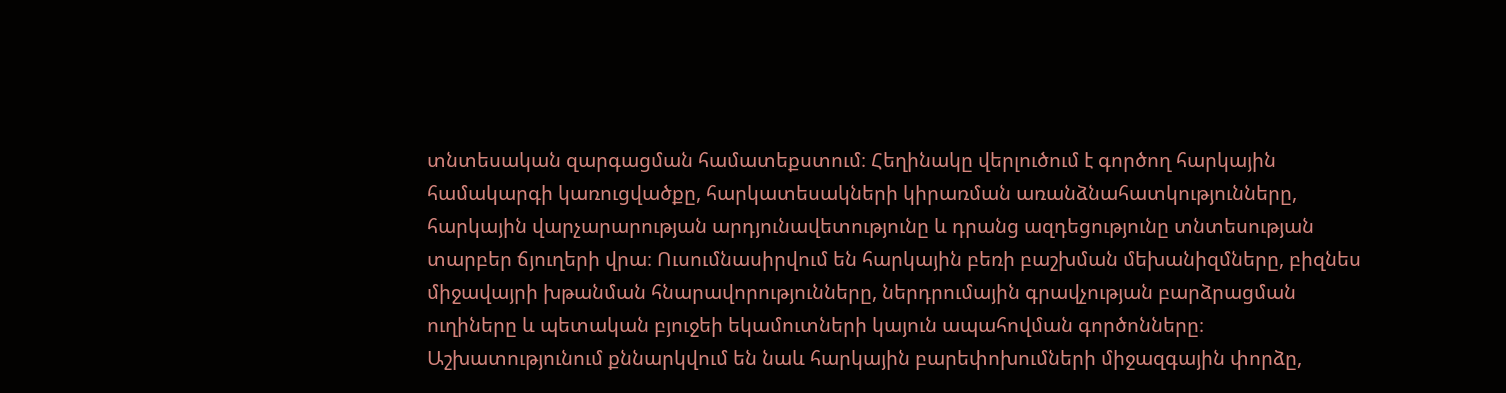տնտեսական զարգացման համատեքստում։ Հեղինակը վերլուծում է գործող հարկային համակարգի կառուցվածքը, հարկատեսակների կիրառման առանձնահատկությունները, հարկային վարչարարության արդյունավետությունը և դրանց ազդեցությունը տնտեսության տարբեր ճյուղերի վրա։ Ուսումնասիրվում են հարկային բեռի բաշխման մեխանիզմները, բիզնես միջավայրի խթանման հնարավորությունները, ներդրումային գրավչության բարձրացման ուղիները և պետական բյուջեի եկամուտների կայուն ապահովման գործոնները։ Աշխատությունում քննարկվում են նաև հարկային բարեփոխումների միջազգային փորձը,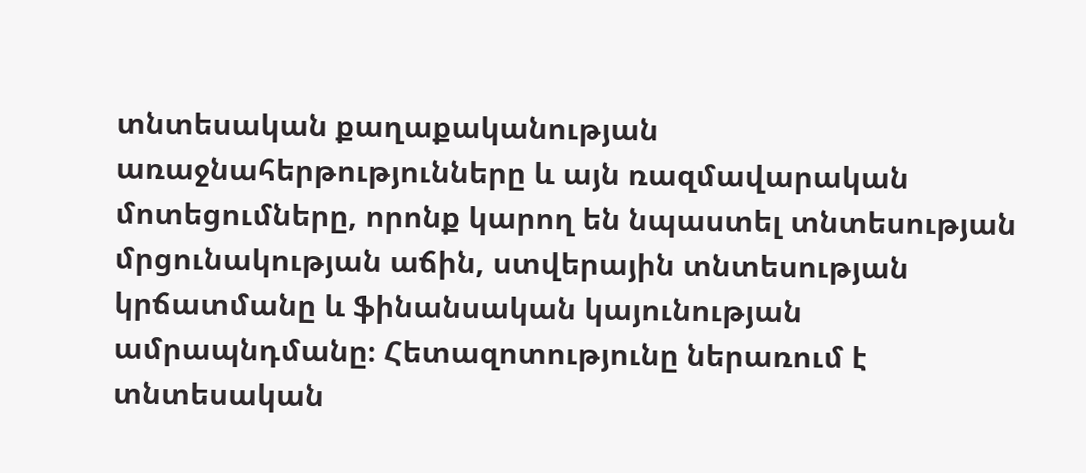տնտեսական քաղաքականության առաջնահերթությունները և այն ռազմավարական մոտեցումները, որոնք կարող են նպաստել տնտեսության մրցունակության աճին, ստվերային տնտեսության կրճատմանը և ֆինանսական կայունության ամրապնդմանը։ Հետազոտությունը ներառում է տնտեսական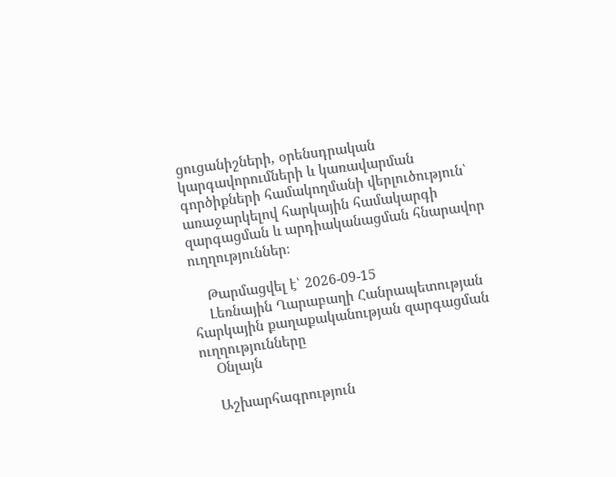ցուցանիշների, օրենսդրական կարգավորումների և կառավարման գործիքների համակողմանի վերլուծություն՝ առաջարկելով հարկային համակարգի զարգացման և արդիականացման հնարավոր ուղղություններ։

    Թարմացվել է՝ 2026-09-15
    Լեռնային Ղարաբաղի Հանրապետության հարկային քաղաքականության զարգացման ուղղությունները
    Օնլայն

    Աշխարհագրություն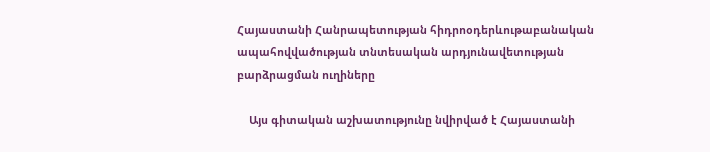Հայաստանի Հանրապետության հիդրոօդերևութաբանական ապահովվածության տնտեսական արդյունավետության բարձրացման ուղիները

    Այս գիտական աշխատությունը նվիրված է Հայաստանի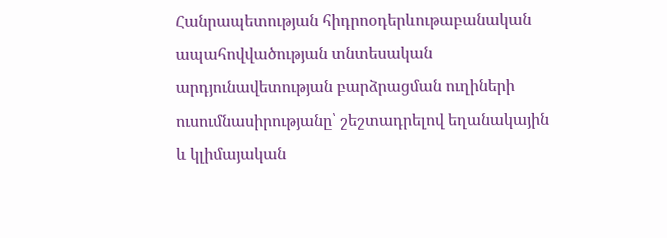Հանրապետության հիդրոօդերևութաբանական ապահովվածության տնտեսական արդյունավետության բարձրացման ուղիների ուսումնասիրությանը՝ շեշտադրելով եղանակային և կլիմայական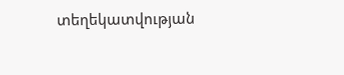տեղեկատվության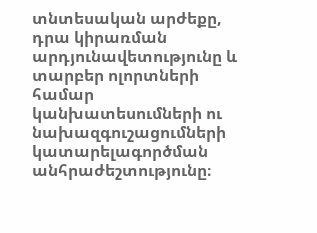տնտեսական արժեքը, դրա կիրառման արդյունավետությունը և տարբեր ոլորտների համար կանխատեսումների ու նախազգուշացումների կատարելագործման անհրաժեշտությունը։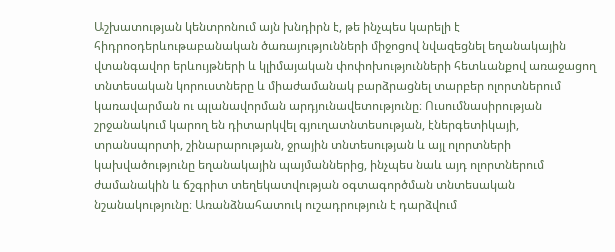Աշխատության կենտրոնում այն խնդիրն է, թե ինչպես կարելի է հիդրոօդերևութաբանական ծառայությունների միջոցով նվազեցնել եղանակային վտանգավոր երևույթների և կլիմայական փոփոխությունների հետևանքով առաջացող տնտեսական կորուստները և միաժամանակ բարձրացնել տարբեր ոլորտներում կառավարման ու պլանավորման արդյունավետությունը։ Ուսումնասիրության շրջանակում կարող են դիտարկվել գյուղատնտեսության, էներգետիկայի, տրանսպորտի, շինարարության, ջրային տնտեսության և այլ ոլորտների կախվածությունը եղանակային պայմաններից, ինչպես նաև այդ ոլորտներում ժամանակին և ճշգրիտ տեղեկատվության օգտագործման տնտեսական նշանակությունը։ Առանձնահատուկ ուշադրություն է դարձվում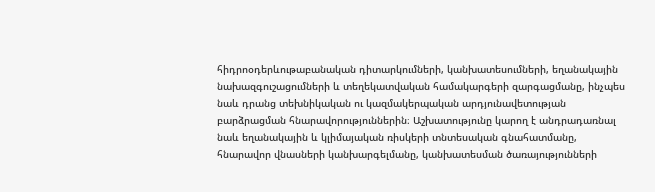հիդրոօդերևութաբանական դիտարկումների, կանխատեսումների, եղանակային նախազգուշացումների և տեղեկատվական համակարգերի զարգացմանը, ինչպես նաև դրանց տեխնիկական ու կազմակերպական արդյունավետության բարձրացման հնարավորություններին։ Աշխատությունը կարող է անդրադառնալ նաև եղանակային և կլիմայական ռիսկերի տնտեսական գնահատմանը, հնարավոր վնասների կանխարգելմանը, կանխատեսման ծառայությունների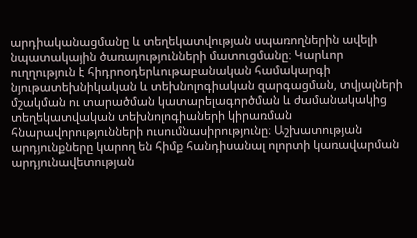արդիականացմանը և տեղեկատվության սպառողներին ավելի նպատակային ծառայությունների մատուցմանը։ Կարևոր ուղղություն է հիդրոօդերևութաբանական համակարգի նյութատեխնիկական և տեխնոլոգիական զարգացման, տվյալների մշակման ու տարածման կատարելագործման և ժամանակակից տեղեկատվական տեխնոլոգիաների կիրառման հնարավորությունների ուսումնասիրությունը։ Աշխատության արդյունքները կարող են հիմք հանդիսանալ ոլորտի կառավարման արդյունավետության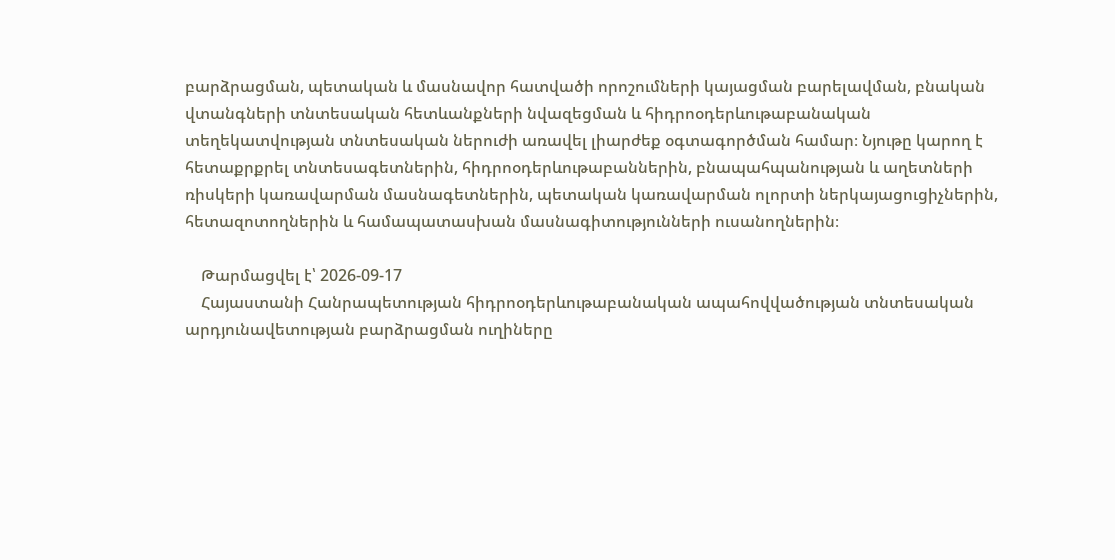բարձրացման, պետական և մասնավոր հատվածի որոշումների կայացման բարելավման, բնական վտանգների տնտեսական հետևանքների նվազեցման և հիդրոօդերևութաբանական տեղեկատվության տնտեսական ներուժի առավել լիարժեք օգտագործման համար։ Նյութը կարող է հետաքրքրել տնտեսագետներին, հիդրոօդերևութաբաններին, բնապահպանության և աղետների ռիսկերի կառավարման մասնագետներին, պետական կառավարման ոլորտի ներկայացուցիչներին, հետազոտողներին և համապատասխան մասնագիտությունների ուսանողներին։

    Թարմացվել է՝ 2026-09-17
    Հայաստանի Հանրապետության հիդրոօդերևութաբանական ապահովվածության տնտեսական արդյունավետության բարձրացման ուղիները